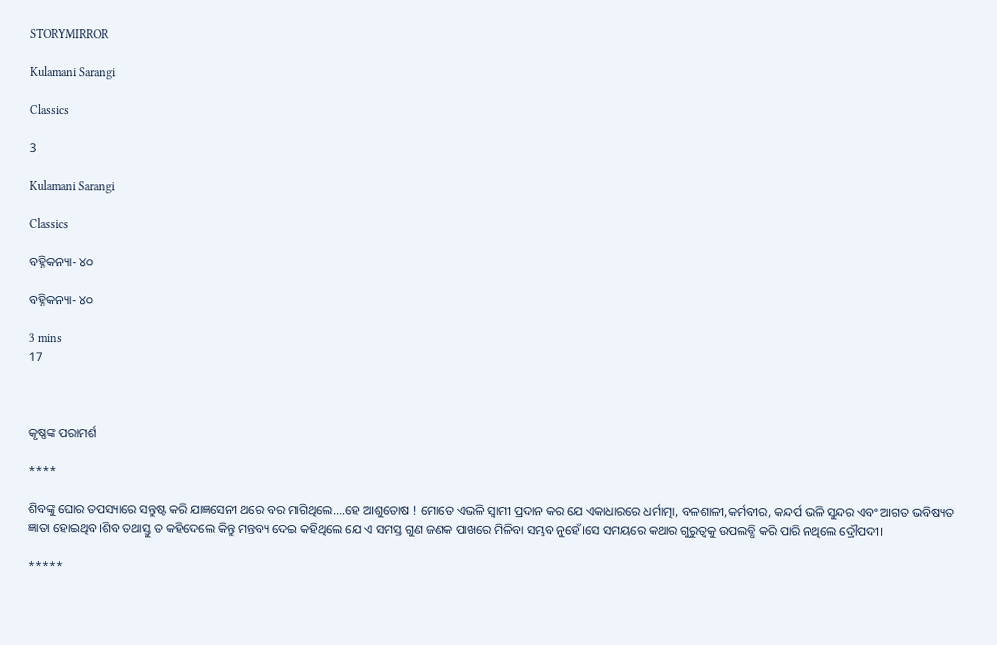STORYMIRROR

Kulamani Sarangi

Classics

3

Kulamani Sarangi

Classics

ବହ୍ନିକନ୍ୟା- ୪୦

ବହ୍ନିକନ୍ୟା- ୪୦

3 mins
17



କୃଷ୍ଣଙ୍କ ପରାମର୍ଶ

****

ଶିବଙ୍କୁ ଘୋର ତପସ୍ୟାରେ ସନ୍ତୁଷ୍ଟ କରି ଯାଜ୍ଞସେନୀ ଥରେ ବର ମାଗିଥିଲେ....ହେ ଆଶୁତୋଷ ! ମୋତେ ଏଭଳି ସ୍ବାମୀ ପ୍ରଦାନ କର ଯେ ଏକାଧାରରେ ଧର୍ମାତ୍ମା, ବଳଶାଳୀ,କର୍ମବୀର, କନ୍ଦର୍ପ ଭଳି ସୁନ୍ଦର ଏବଂ ଆଗତ ଭବିଷ୍ୟତ ଜ୍ଞାତା ହୋଇଥିବ।ଶିବ ତଥାସ୍ତୁ ତ କହିଦେଲେ କିନ୍ତୁ ମନ୍ତବ୍ୟ ଦେଇ କହିଥିଲେ ଯେ ଏ ସମସ୍ତ ଗୁଣ ଜଣକ ପାଖରେ ମିଳିବା ସମ୍ଭବ ନୁହେଁ।ସେ ସମୟରେ କଥାର ଗୁରୁତ୍ୱକୁ ଉପଲବ୍ଧି କରି ପାରି ନଥିଲେ ଦ୍ରୌପଦୀ।

*****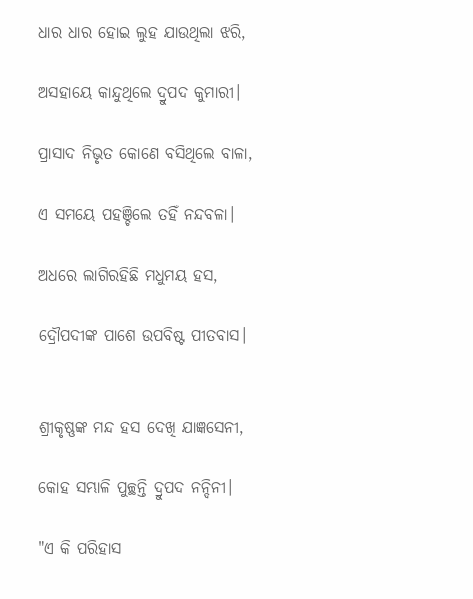ଧାର ଧାର ହୋଇ ଲୁହ ଯାଉଥିଲା ଝରି,

ଅସହାୟେ କାନ୍ଦୁଥିଲେ ଦ୍ରୁପଦ କୁମାରୀ।

ପ୍ରାସାଦ ନିଭୃତ କୋଣେ ବସିଥିଲେ ବାଳା,

ଏ ସମୟେ ପହଞ୍ଚିଲେ ତହିଁ ନନ୍ଦବଳା।

ଅଧରେ ଲାଗିରହିଛି ମଧୁମୟ ହସ,

ଦ୍ରୌପଦୀଙ୍କ ପାଶେ ଉପବିଷ୍ଟ ପୀତବାସ।


ଶ୍ରୀକୃଷ୍ଣଙ୍କ ମନ୍ଦ ହସ ଦେଖି ଯାଜ୍ଞସେନୀ,

କୋହ ସମ୍ଭାଳି ପୁଚ୍ଛନ୍ତି ଦ୍ରୁପଦ ନନ୍ଦିନୀ।

"ଏ କି ପରିହାସ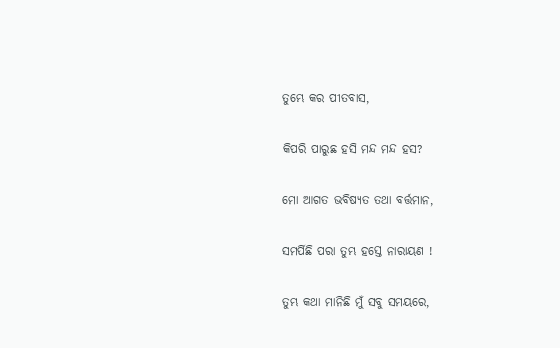ତୁମ୍ଭେ କର ପୀତବାସ,

କିପରି ପାରୁଛ ହସି ମନ୍ଦ ମନ୍ଦ ହସ?

ମୋ ଆଗତ ଭବିଷ୍ୟତ ତଥା ବର୍ତ୍ତମାନ,

ସମର୍ପିଛି ପରା ତୁମ୍ଭ ହସ୍ତେ ନାରାୟଣ !

ତୁମ୍ଭ କଥା ମାନିଛି ମୁଁ ସବୁ ସମୟରେ,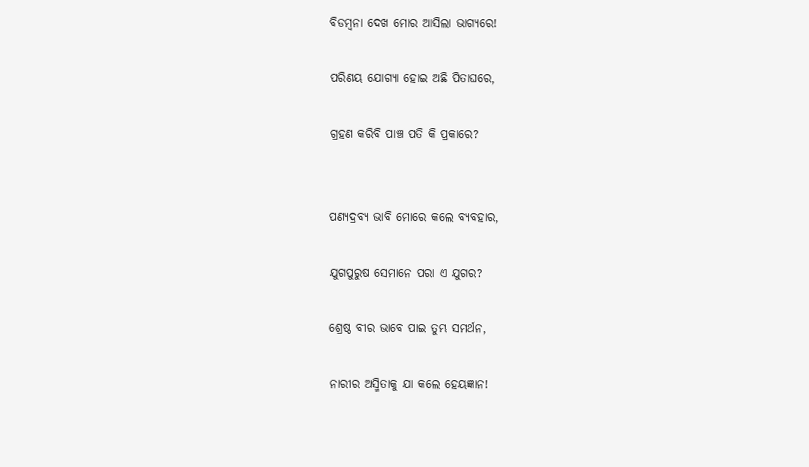ବିଡମ୍ବନା ଦେଖ ମୋର ଆସିଲା ଭାଗ୍ୟରେ!

ପରିଣୟ ଯୋଗ୍ୟା ହୋଇ ଅଛି ପିତାଘରେ,

ଗ୍ରହଣ କରିବି ପାଞ୍ଚ ପତି କି ପ୍ରକାରେ?


ପଣ୍ୟଦ୍ରବ୍ୟ ଭାବି ମୋରେ କଲେ ବ୍ୟବହାର,

ଯୁଗପୁରୁଷ ସେମାନେ ପରା ଏ ଯୁଗର?

ଶ୍ରେଷ୍ଠ ବୀର ଭାବେ ପାଇ ତୁମ୍ଭ ସମର୍ଥନ,

ନାରୀର ଅସ୍ମିତାକୁ ଯା କଲେ ହେୟଜ୍ଞାନ!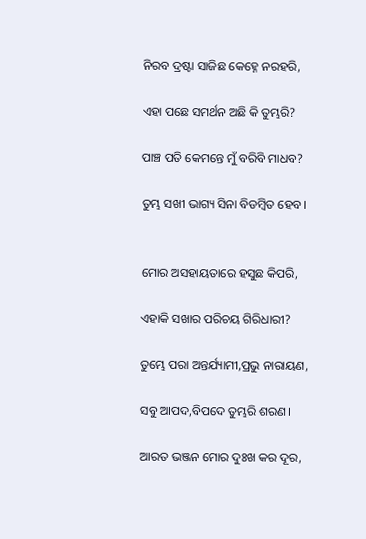ନିରବ ଦ୍ରଷ୍ଟା ସାଜିଛ କେହ୍ନେ ନରହରି,

ଏହା ପଛେ ସମର୍ଥନ ଅଛି କି ତୁମ୍ଭରି?

ପାଞ୍ଚ ପତି କେମନ୍ତେ ମୁଁ ବରିବି ମାଧବ?

ତୁମ୍ଭ ସଖୀ ଭାଗ୍ୟ ସିନା ବିଡମ୍ବିତ ହେବ।


ମୋର ଅସହାୟତାରେ ହସୁଛ କିପରି,

ଏହାକି ସଖାର ପରିଚୟ ଗିରିଧାରୀ?

ତୁମ୍ଭେ ପରା ଅନ୍ତର୍ଯ୍ୟାମୀ,ପ୍ରଭୁ ନାରାୟଣ,

ସବୁ ଆପଦ,ବିପଦେ ତୁମ୍ଭରି ଶରଣ।

ଆରତ ଭଞ୍ଜନ ମୋର ଦୁଃଖ କର ଦୂର,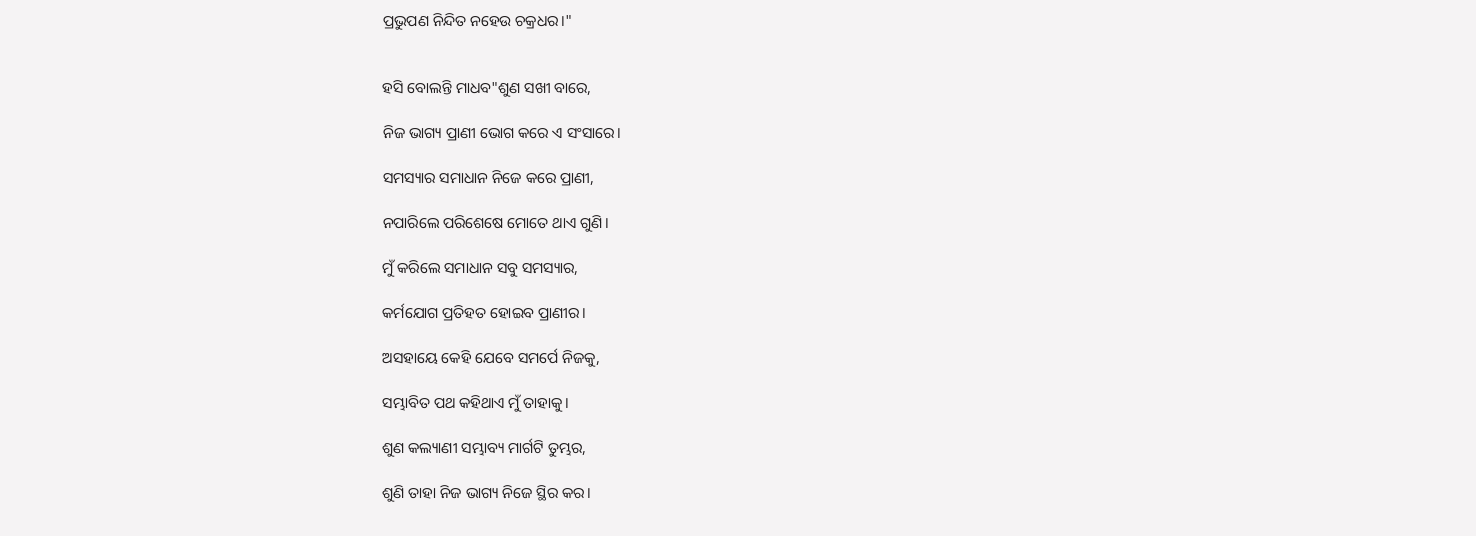ପ୍ରଭୁପଣ ନିନ୍ଦିତ ନହେଉ ଚକ୍ରଧର।"


ହସି ବୋଲନ୍ତି ମାଧବ"ଶୁଣ ସଖୀ ବାରେ,

ନିଜ ଭାଗ୍ୟ ପ୍ରାଣୀ ଭୋଗ କରେ ଏ ସଂସାରେ।

ସମସ୍ୟାର ସମାଧାନ ନିଜେ କରେ ପ୍ରାଣୀ,

ନପାରିଲେ ପରିଶେଷେ ମୋତେ ଥାଏ ଗୁଣି।

ମୁଁ କରିଲେ ସମାଧାନ ସବୁ ସମସ୍ୟାର,

କର୍ମଯୋଗ ପ୍ରତିହତ ହୋଇବ ପ୍ରାଣୀର।

ଅସହାୟେ କେହି ଯେବେ ସମର୍ପେ ନିଜକୁ,

ସମ୍ଭାବିତ ପଥ କହିଥାଏ ମୁଁ ତାହାକୁ।

ଶୁଣ କଲ୍ୟାଣୀ ସମ୍ଭାବ୍ୟ ମାର୍ଗଟି ତୁମ୍ଭର,

ଶୁଣି ତାହା ନିଜ ଭାଗ୍ୟ ନିଜେ ସ୍ଥିର କର।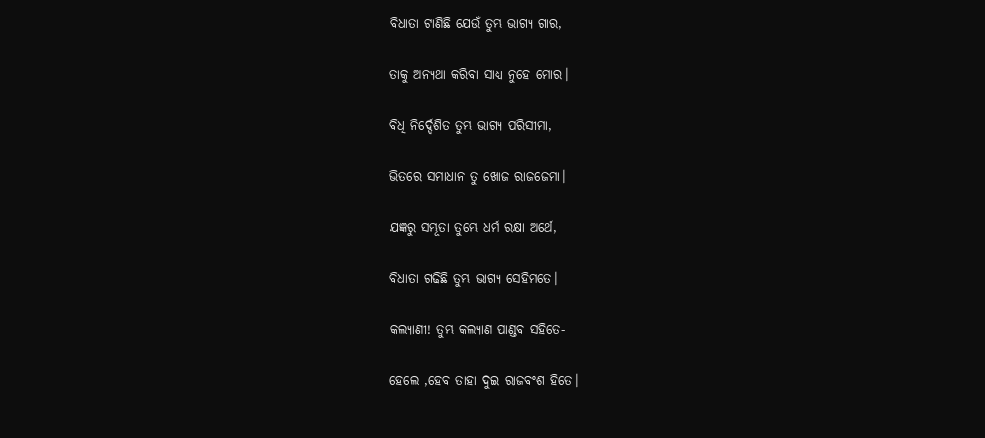ବିଧାତା ଟାଣିଛି ଯେଉଁ ତୁମ୍ଭ ଭାଗ୍ୟ ଗାର,

ତାକୁ ଅନ୍ୟଥା କରିବା ସାଧ୍ୟ ନୁହେ ମୋର।

ବିଧି ନିର୍ଦ୍ଦେଶିତ ତୁମ୍ଭ ଭାଗ୍ୟ ପରିସୀମା,

ଭିତରେ ସମାଧାନ ତୁ ଖୋଜ ରାଜଜେମା।

ଯଜ୍ଞରୁ ସମ୍ଭୂତା ତୁମ୍ଭେ ଧର୍ମ ରକ୍ଷା ଅର୍ଥେ,

ବିଧାତା ଗଢିଛି ତୁମ୍ଭ ଭାଗ୍ୟ ସେହିମତେ।

କଲ୍ୟାଣୀ! ତୁମ୍ଭ କଲ୍ୟାଣ ପାଣ୍ଡବ ସହିତେ-

ହେଲେ ,ହେବ ତାହା ଦୁଇ ରାଜବଂଶ ହିତେ।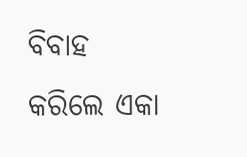ବିବାହ କରିଲେ ଏକା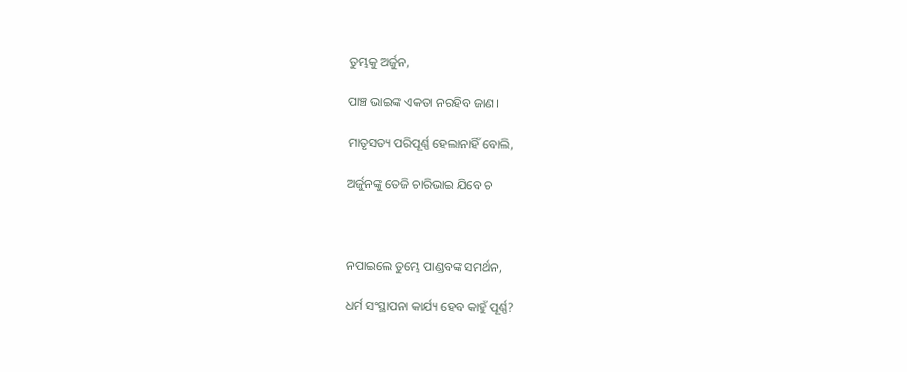ତୁମ୍ଭକୁ ଅର୍ଜୁନ,

ପାଞ୍ଚ ଭାଇଙ୍କ ଏକତା ନରହିବ ଜାଣ।

ମାତୃସତ୍ୟ ପରିପୂର୍ଣ୍ଣ ହେଲାନାହିଁ ବୋଲି,

ଅର୍ଜୁନଙ୍କୁ ତେଜି ଚାରିଭାଇ ଯିବେ ଚ



ନପାଇଲେ ତୁମ୍ଭେ ପାଣ୍ଡବଙ୍କ ସମର୍ଥନ,

ଧର୍ମ ସଂସ୍ଥାପନା କାର୍ଯ୍ୟ ହେବ କାହୁଁ ପୂର୍ଣ୍ଣ?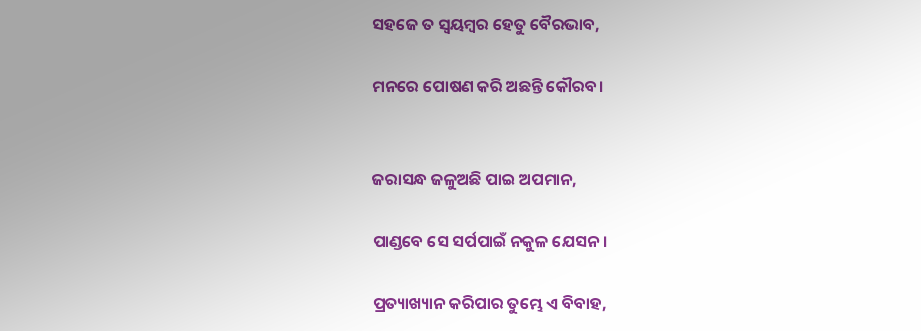ସହଜେ ତ ସ୍ବୟମ୍ବର ହେତୁ ବୈରଭାବ,

ମନରେ ପୋଷଣ କରି ଅଛନ୍ତି କୌରବ।


ଜରାସନ୍ଧ ଜଳୁଅଛି ପାଇ ଅପମାନ,

ପାଣ୍ଡବେ ସେ ସର୍ପପାଇଁ ନକୁଳ ଯେସନ।

ପ୍ରତ୍ୟାଖ୍ୟାନ କରିପାର ତୁମ୍ଭେ ଏ ବିବାହ,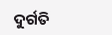ଦୁର୍ଗତି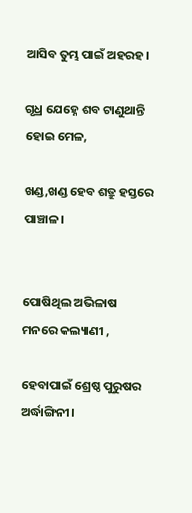ଆସିବ ତୁମ୍ଭ ପାଇଁ ଅହରହ।

ଗୃଧ୍ର ଯେହ୍ନେ ଶବ ଟାଣୁଥାନ୍ତି ହୋଇ ମେଳ,

ଖଣ୍ଡ,ଖଣ୍ଡ ହେବ ଶତ୍ରୁ ହସ୍ତରେ ପାଞ୍ଚାଳ।


ପୋଷିଥିଲ ଅଭିଳାଷ ମନରେ କଲ୍ୟାଣୀ ,

ହେବାପାଇଁ ଶ୍ରେଷ୍ଠ ପୁରୁଷର ଅର୍ଦ୍ଧାଙ୍ଗିନୀ।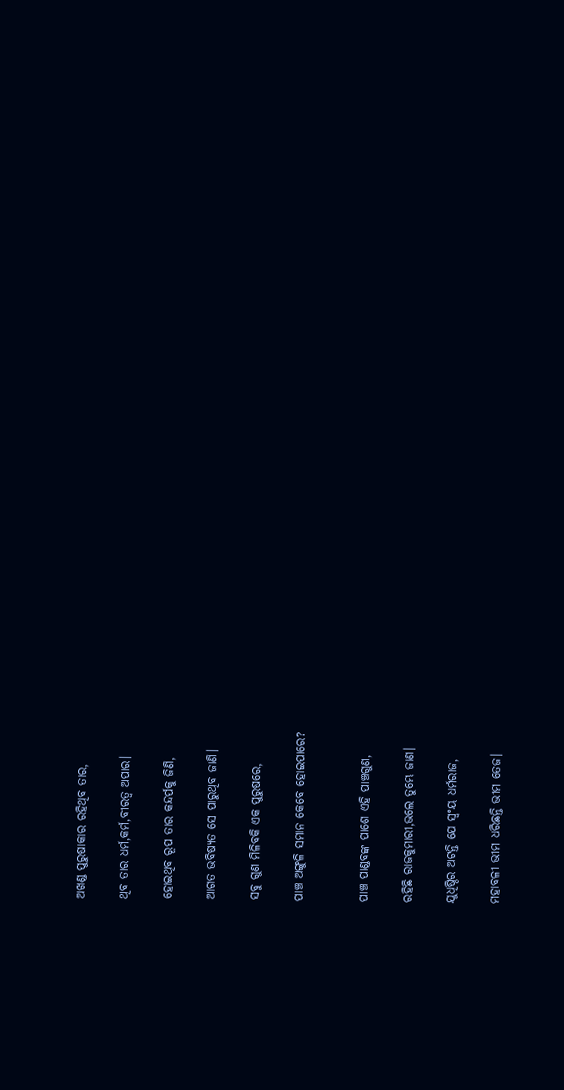ଅଖଣ୍ଡ ପୁରୁଷାକାର ରହିଥିବ ତାର,

ଥିବ ତାର ଧର୍ମ,କର୍ମ,ବୀରତ୍ଵ ଅପାର।

ହୋଇଥିବ ରୂପ ତାର କନ୍ଦର୍ପକୁ ଜିଣି,

ଆଗତ ଭବିଷ୍ୟତ ସେ ପାରୁଥିବ ଜାଣି।

ସବୁ ଗୁଣ ମିଳିବକି ଏକ ପୁରୁଷରେ,

ପାଞ୍ଚ ଅଙ୍ଗୁଳି ସମାନ କେବେ ହୋଇପାରେ?


ପାଞ୍ଚ ପାଣ୍ଡବଙ୍କ ପାଶେ ଏହି ପାଞ୍ଚଗୁଣ,

ରହିଛି ରାଜକୁମାରୀ,ଭଲେ ତୁମ୍ଭେ ଜାଣ।

ଯୁଧିଷ୍ଠିର ଅଟନ୍ତି ଯେ ସ୍ୱଂୟ ଧର୍ମରାଜ,

ମହାବଳୀ ଭୀମ ଧରିଛନ୍ତି ଭୀମ ତେଜ।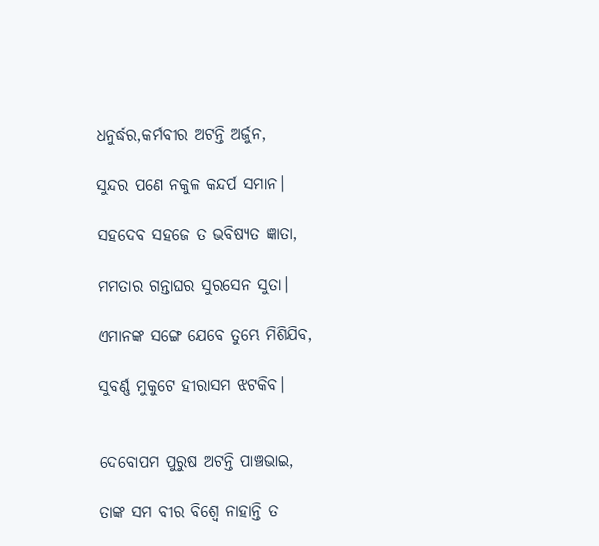ଧନୁର୍ଦ୍ଧର,କର୍ମବୀର ଅଟନ୍ତି ଅର୍ଜୁନ,

ସୁନ୍ଦର ପଣେ ନକୁଳ କନ୍ଦର୍ପ ସମାନ।

ସହଦେବ ସହଜେ ତ ଭବିଷ୍ୟତ ଜ୍ଞାତା,

ମମତାର ଗନ୍ତାଘର ସୁରସେନ ସୁତା।

ଏମାନଙ୍କ ସଙ୍ଗେ ଯେବେ ତୁମ୍ଭେ ମିଶିଯିବ,

ସୁବର୍ଣ୍ଣ ମୁକୁଟେ ହୀରାସମ ଝଟକିବ।


ଦେବୋପମ ପୁରୁଷ ଅଟନ୍ତି ପାଞ୍ଚଭାଇ,

ତାଙ୍କ ସମ ବୀର ବିଶ୍ବେ ନାହାନ୍ତି ତ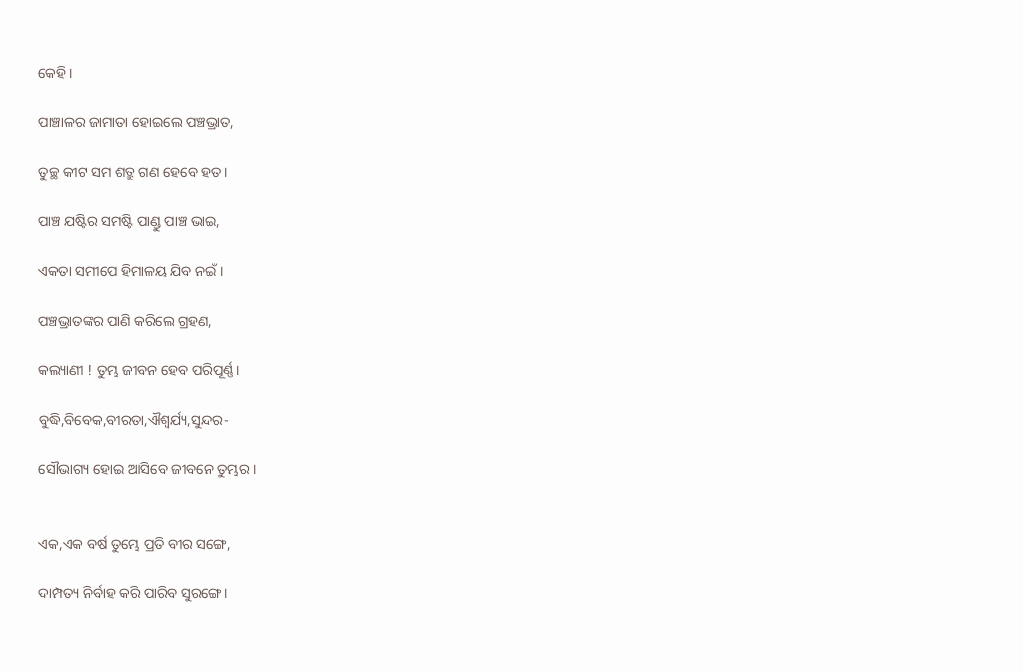କେହି।

ପାଞ୍ଚାଳର ଜାମାତା ହୋଇଲେ ପଞ୍ଚଭ୍ରାତ,

ତୁଚ୍ଛ କୀଟ ସମ ଶତ୍ରୁ ଗଣ ହେବେ ହତ।

ପାଞ୍ଚ ଯଷ୍ଟିର ସମଷ୍ଟି ପାଣ୍ଡୁ ପାଞ୍ଚ ଭାଇ,

ଏକତା ସମୀପେ ହିମାଳୟ ଯିବ ନଇଁ।

ପଞ୍ଚଭ୍ରାତଙ୍କର ପାଣି କରିଲେ ଗ୍ରହଣ,

କଲ୍ୟାଣୀ ! ତୁମ୍ଭ ଜୀବନ ହେବ ପରିପୂର୍ଣ୍ଣ।

ବୁଦ୍ଧି,ବିବେକ,ବୀରତା,ଐଶ୍ବର୍ଯ୍ୟ,ସୁନ୍ଦର-

ସୌଭାଗ୍ୟ ହୋଇ ଆସିବେ ଜୀବନେ ତୁମ୍ଭର।


ଏକ,ଏକ ବର୍ଷ ତୁମ୍ଭେ ପ୍ରତି ବୀର ସଙ୍ଗେ,

ଦାମ୍ପତ୍ୟ ନିର୍ବାହ କରି ପାରିବ ସୁରଙ୍ଗେ।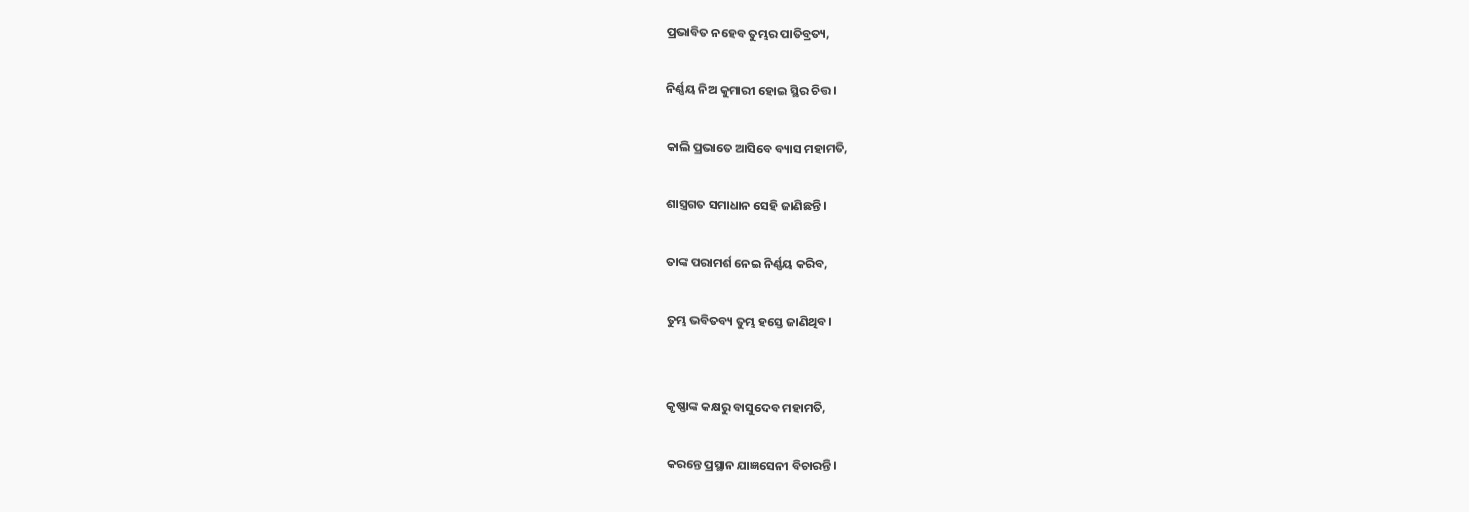ପ୍ରଭାବିତ ନହେବ ତୁମ୍ଭର ପାତିବ୍ରତ୍ୟ,

ନିର୍ଣ୍ଣୟ ନିଅ କୁମାରୀ ହୋଇ ସ୍ଥିର ଚିତ୍ତ।

କାଲି ପ୍ରଭାତେ ଆସିବେ ବ୍ୟାସ ମହାମତି,

ଶାସ୍ତ୍ରଗତ ସମାଧାନ ସେହି ଜାଣିଛନ୍ତି।

ତାଙ୍କ ପରାମର୍ଶ ନେଇ ନିର୍ଣ୍ଣୟ କରିବ,

ତୁମ୍ଭ ଭବିତବ୍ୟ ତୁମ୍ଭ ହସ୍ତେ ଜାଣିଥିବ।


କୃଷ୍ଣାଙ୍କ କକ୍ଷରୁ ବାସୁଦେବ ମହାମତି,

କରନ୍ତେ ପ୍ରସ୍ଥାନ ଯାଜ୍ଞସେନୀ ବିଚାରନ୍ତି।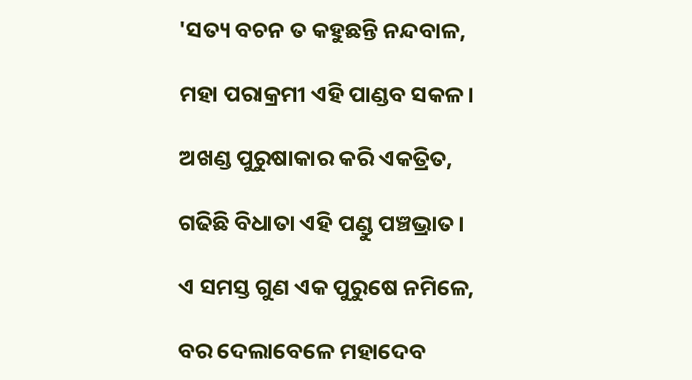'ସତ୍ୟ ବଚନ ତ କହୁଛନ୍ତି ନନ୍ଦବାଳ,

ମହା ପରାକ୍ରମୀ ଏହି ପାଣ୍ଡବ ସକଳ।

ଅଖଣ୍ଡ ପୁରୁଷାକାର କରି ଏକତ୍ରିତ,

ଗଢିଛି ବିଧାତା ଏହି ପଣ୍ଡୁ ପଞ୍ଚଭ୍ରାତ।

ଏ ସମସ୍ତ ଗୁଣ ଏକ ପୁରୁଷେ ନମିଳେ,

ବର ଦେଲାବେଳେ ମହାଦେବ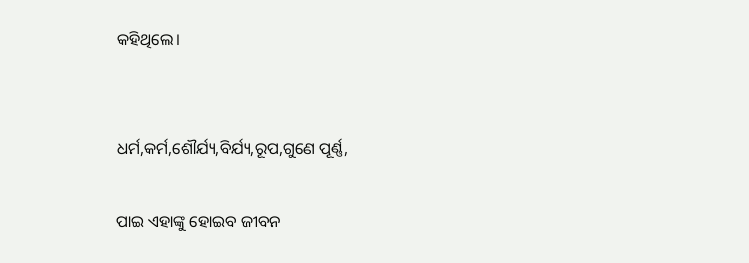କହିଥିଲେ।


ଧର୍ମ,କର୍ମ,ଶୌର୍ଯ୍ୟ,ବିର୍ଯ୍ୟ,ରୂପ,ଗୁଣେ ପୂର୍ଣ୍ଣ,

ପାଇ ଏହାଙ୍କୁ ହୋଇବ ଜୀବନ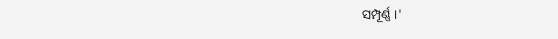ସମ୍ପୂର୍ଣ୍ଣ ।'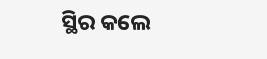ସ୍ଥିର କଲେ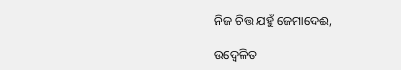ନିଜ ଚିତ୍ତ ଯହୁଁ ଜେମାଦେଈ,

ଉଦ୍ବେଳିତ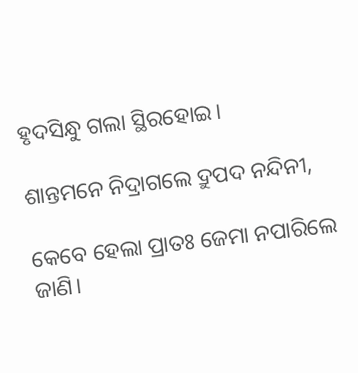ହୃଦସିନ୍ଧୁ ଗଲା ସ୍ଥିରହୋଇ।

ଶାନ୍ତମନେ ନିଦ୍ରାଗଲେ ଦ୍ରୁପଦ ନନ୍ଦିନୀ,

କେବେ ହେଲା ପ୍ରାତଃ ଜେମା ନପାରିଲେ ଜାଣି।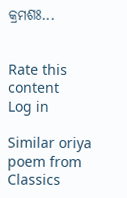କ୍ରମଶଃ...


Rate this content
Log in

Similar oriya poem from Classics